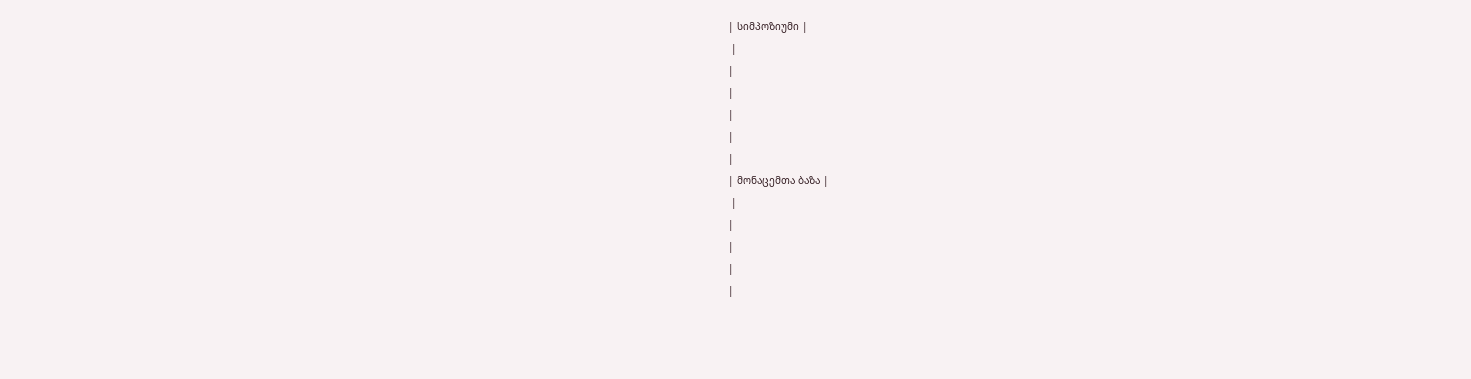| სიმპოზიუმი |
 |
|
|
|
|
|
| მონაცემთა ბაზა |
 |
|
|
|
|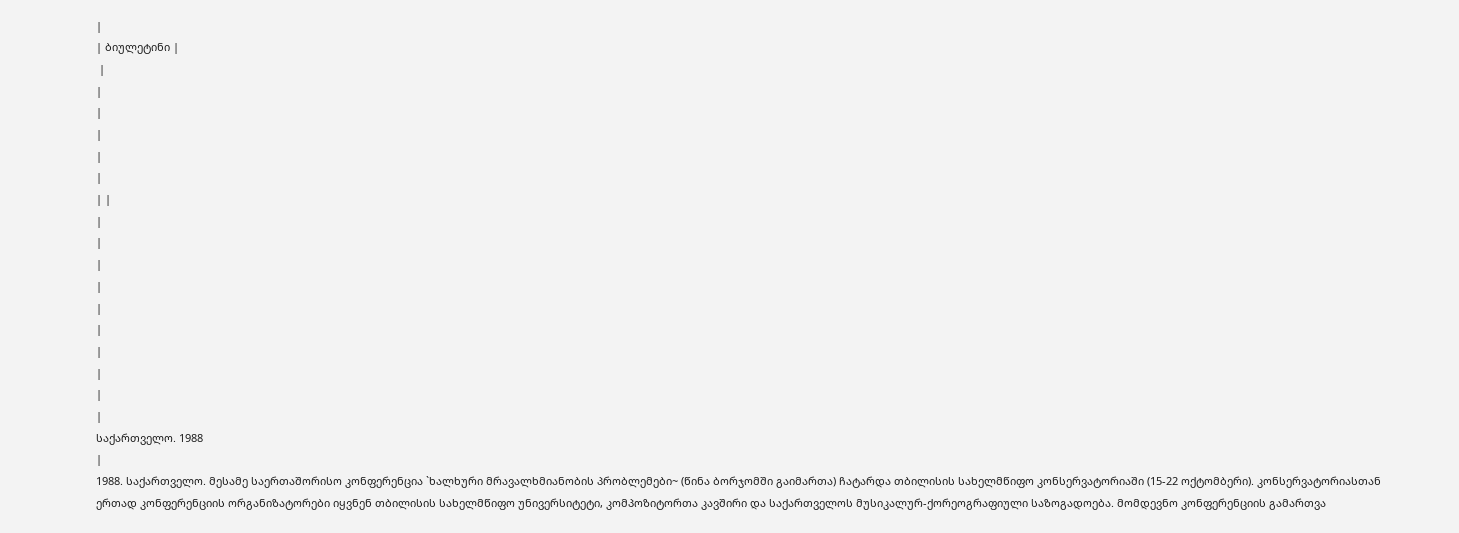|
| ბიულეტინი |
 |
|
|
|
|
|
| |
|
|
|
|
|
|
|
|
|
|
საქართველო. 1988
|
1988. საქართველო. მესამე საერთაშორისო კონფერენცია `ხალხური მრავალხმიანობის პრობლემები~ (წინა ბორჯომში გაიმართა) ჩატარდა თბილისის სახელმწიფო კონსერვატორიაში (15-22 ოქტომბერი). კონსერვატორიასთან ერთად კონფერენციის ორგანიზატორები იყვნენ თბილისის სახელმწიფო უნივერსიტეტი, კომპოზიტორთა კავშირი და საქართველოს მუსიკალურ-ქორეოგრაფიული საზოგადოება. მომდევნო კონფერენციის გამართვა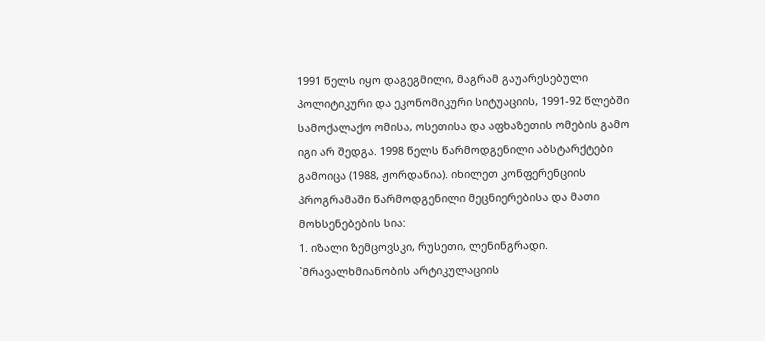1991 წელს იყო დაგეგმილი, მაგრამ გაუარესებული პოლიტიკური და ეკონომიკური სიტუაციის, 1991-92 წლებში სამოქალაქო ომისა, ოსეთისა და აფხაზეთის ომების გამო იგი არ შედგა. 1998 წელს წარმოდგენილი აბსტარქტები გამოიცა (1988, ჟორდანია). იხილეთ კონფერენციის პროგრამაში წარმოდგენილი მეცნიერებისა და მათი მოხსენებების სია:
1. იზალი ზემცოვსკი, რუსეთი, ლენინგრადი. `მრავალხმიანობის არტიკულაციის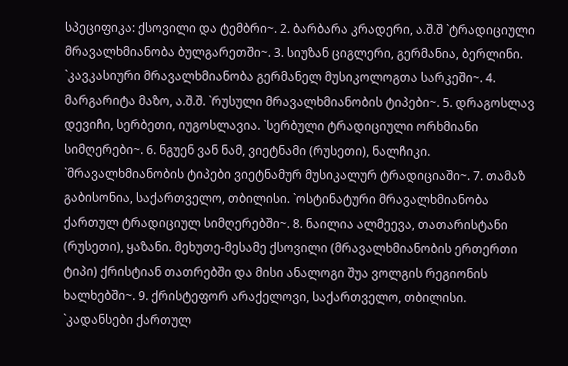სპეციფიკა: ქსოვილი და ტემბრი~. 2. ბარბარა კრადერი, ა.შ.შ `ტრადიციული მრავალხმიანობა ბულგარეთში~. 3. სიუზან ციგლერი, გერმანია, ბერლინი. `კავკასიური მრავალხმიანობა გერმანელ მუსიკოლოგთა სარკეში~. 4. მარგარიტა მაზო, ა.შ.შ. `რუსული მრავალხმიანობის ტიპები~. 5. დრაგოსლავ დევიჩი, სერბეთი, იუგოსლავია. `სერბული ტრადიციული ორხმიანი სიმღერები~. 6. ნგუენ ვან ნამ, ვიეტნამი (რუსეთი), ნალჩიკი. `მრავალხმიანობის ტიპები ვიეტნამურ მუსიკალურ ტრადიციაში~. 7. თამაზ გაბისონია, საქართველო, თბილისი. `ოსტინატური მრავალხმიანობა ქართულ ტრადიციულ სიმღერებში~. 8. ნაილია ალმეევა, თათარისტანი (რუსეთი), ყაზანი. მეხუთე-მესამე ქსოვილი (მრავალხმიანობის ერთერთი ტიპი) ქრისტიან თათრებში და მისი ანალოგი შუა ვოლგის რეგიონის ხალხებში~. 9. ქრისტეფორ არაქელოვი, საქართველო, თბილისი. `კადანსები ქართულ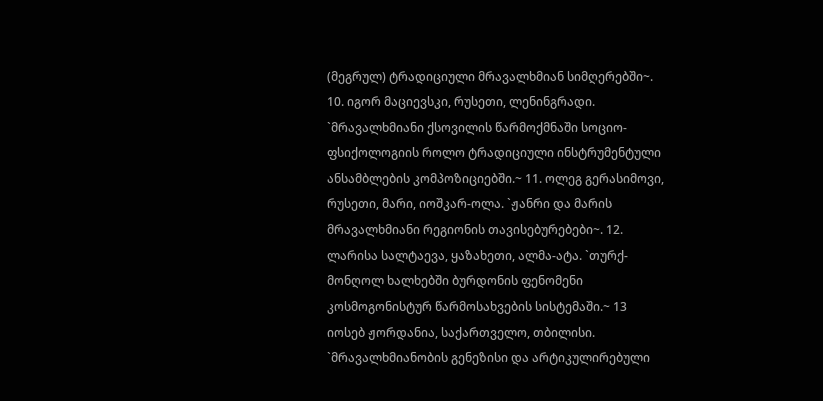(მეგრულ) ტრადიციული მრავალხმიან სიმღერებში~. 10. იგორ მაციევსკი, რუსეთი, ლენინგრადი. `მრავალხმიანი ქსოვილის წარმოქმნაში სოციო-ფსიქოლოგიის როლო ტრადიციული ინსტრუმენტული ანსამბლების კომპოზიციებში.~ 11. ოლეგ გერასიმოვი, რუსეთი, მარი, იოშკარ-ოლა. `ჟანრი და მარის მრავალხმიანი რეგიონის თავისებურებები~. 12. ლარისა სალტაევა, ყაზახეთი, ალმა-ატა. `თურქ-მონღოლ ხალხებში ბურდონის ფენომენი კოსმოგონისტურ წარმოსახვების სისტემაში.~ 13 იოსებ ჟორდანია, საქართველო, თბილისი. `მრავალხმიანობის გენეზისი და არტიკულირებული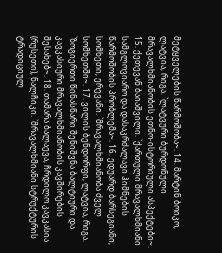მეტყველების წარმოშობა~. 14. მარტინ ბოიკო, ლატვია, რიგა. `ლატვური ბურდონული მრავალხმიანობის ეთნო-ისტორიული ასპექტები~. 15. ქეთევან ბაიაშვილი. `ქართული მრავალხმიანი სამგლოვიარო და დასაკრძალავი ჰიმნების წარმოშობის პრობლემა~. 16. ედუარდ ბარსეგიანი, სომხეთი, ერევანი. `მრავალხმიანობა ძველ სომხეთში~. 17. ვილის ბენდორფი, ლატვია, რიგა. `ზოგიერთი წინასწარი შენიშვნა ბალტიური და კავკასიური მრავალხმიანობის კავშირების შესახებ~. 18. თამარა ბალაევა, ჩრდილო კავკასია (რუსეთი), ნალჩიკი. `მრავალხმიანი სტრუქტურის ტრადიციულ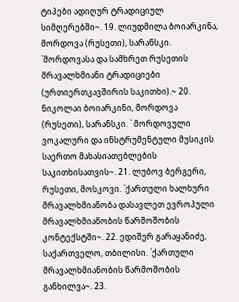ტიპები ადიღურ ტრადიციულ სიმღერებში~. 19. ლიუდმილა ბოიარკინა, მორდოვა (რუსეთი), სარანსკი. `მორდოვასა და სამხრეთ რუსეთის მრავალხმიანი ტრადიციები (ურთიერთკავშირის საკითხი).~ 20. ნიკოლაი ბოიარკინი, მორდოვა (რუსეთი), სარანსკი. ` მორდოვული ვოკალური და ინსტრუმენტული მუსიკის საერთო მახასიათებლების საკითხისათვის~. 21. ლუბოვ ბერგერი, რუსეთი, მოსკოვი. `ქართული ხალხური მრავალხმიანობა დასავლეთ ევროპული მრავალხმიანობის წარმოშობის კონტექსტში~. 22. ედიშერ გარაყანიძე, საქართველო, თბილისი. `ქართული მრავალხმიანობის წარმოშობის განხილვა~. 23.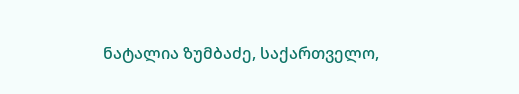ნატალია ზუმბაძე, საქართველო,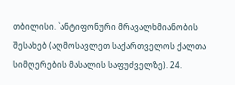თბილისი. `ანტიფონური მრავალხმიანობის შესახებ (აღმოსავლეთ საქართველოს ქალთა სიმღერების მასალის საფუძველზე). 24.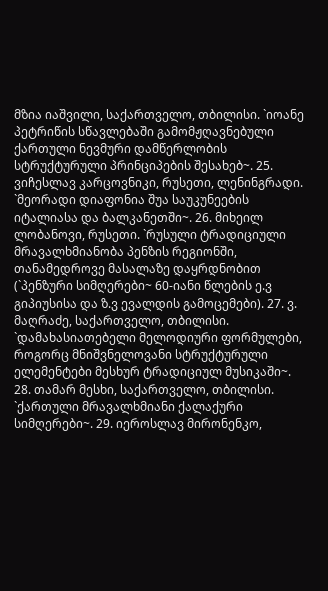მზია იაშვილი, საქართველო, თბილისი. `იოანე პეტრიწის სწავლებაში გამომჟღავნებული ქართული ნევმური დამწერლობის სტრუქტურული პრინციპების შესახებ~. 25. ვიჩესლავ კარცოვნიკი, რუსეთი, ლენინგრადი. `მეორადი დიაფონია შუა საუკუნეების იტალიასა და ბალკანეთში~. 26. მიხეილ ლობანოვი, რუსეთი. `რუსული ტრადიციული მრავალხმიანობა პენზის რეგიონში, თანამედროვე მასალაზე დაყრდნობით (`პენზური სიმღერები~ 60-იანი წლების ე.ვ გიპიუსისა და ზ.ვ ევალდის გამოცემები). 27. ვ. მაღრაძე, საქართველო, თბილისი. `დამახასიათებელი მელოდიური ფორმულები, როგორც მნიშვნელოვანი სტრუქტურული ელემენტები მესხურ ტრადიციულ მუსიკაში~. 28. თამარ მესხი, საქართველო, თბილისი. `ქართული მრავალხმიანი ქალაქური სიმღერები~. 29. იეროსლავ მირონენკო,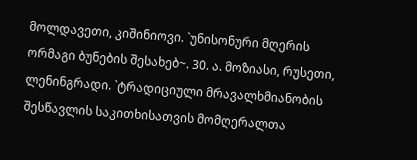მოლდავეთი, კიშინიოვი. `უნისონური მღერის ორმაგი ბუნების შესახებ~. 30. ა. მოზიასი, რუსეთი, ლენინგრადი. `ტრადიციული მრავალხმიანობის შესწავლის საკითხისათვის მომღერალთა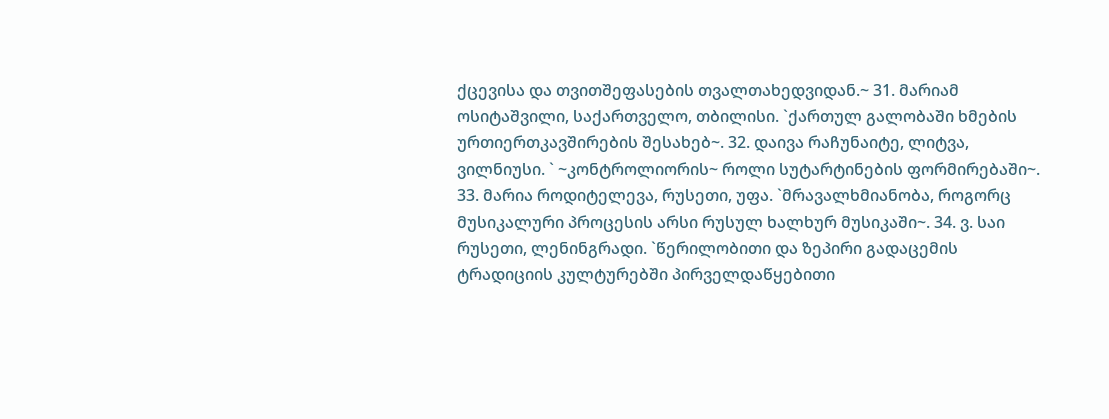ქცევისა და თვითშეფასების თვალთახედვიდან.~ 31. მარიამ ოსიტაშვილი, საქართველო, თბილისი. `ქართულ გალობაში ხმების ურთიერთკავშირების შესახებ~. 32. დაივა რაჩუნაიტე, ლიტვა, ვილნიუსი. ` ~კონტროლიორის~ როლი სუტარტინების ფორმირებაში~. 33. მარია როდიტელევა, რუსეთი, უფა. `მრავალხმიანობა, როგორც მუსიკალური პროცესის არსი რუსულ ხალხურ მუსიკაში~. 34. ვ. საი რუსეთი, ლენინგრადი. `წერილობითი და ზეპირი გადაცემის ტრადიციის კულტურებში პირველდაწყებითი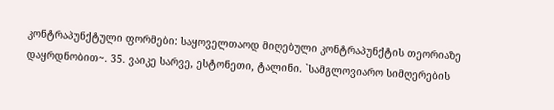კონტრაპუნქტული ფორმები: საყოველთაოდ მიღებული კონტრაპუნქტის თეორიაზე დაყრდნობით~. 35. ვაიკე სარვე, ესტონეთი, ტალინი. `სამგლოვიარო სიმღერების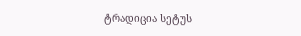ტრადიცია სეტუს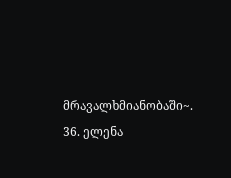მრავალხმიანობაში~. 36. ელენა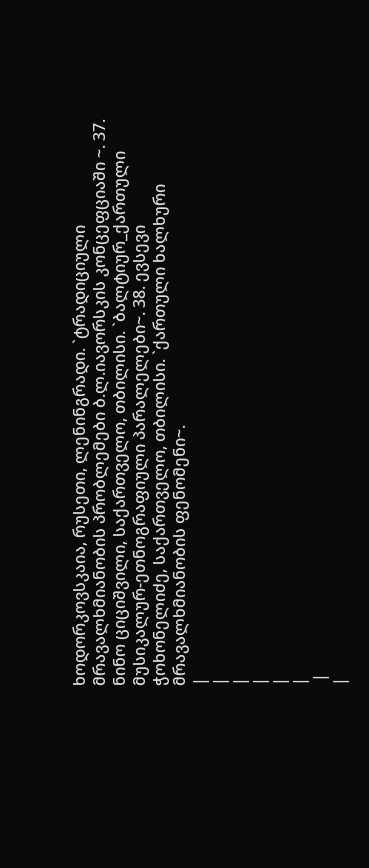ხოდორკოვსკაია, რუსეთი, ლენინგრადი. `ტრადიციული მრავალხმიანობის პრობლემები ბ.ლ.იავორსკის კონცეფციაში ~. 37. ნინო ციციშვილი, საქართველო, თბილისი. `ბალტიურ_ქართული მუსიკალურ-ეთნოგრაფიული პარალელები~. 38. ევსევი ჭოხონელიძე, საქართველო, თბილისი. `ქართული ხალხური მრავალხმიანობის ფენომენი~.
|
|
|
|
|
|
 |
|